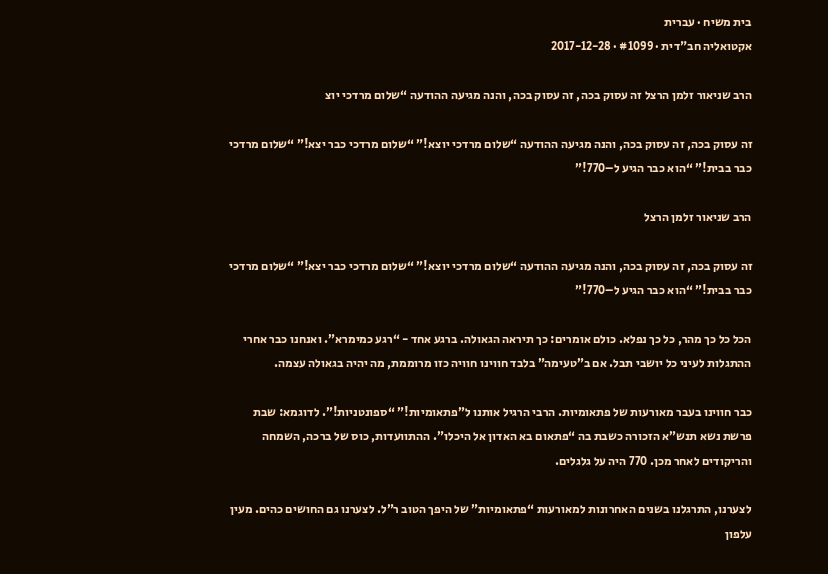בית משיח · עברית
אקטואליה חב"דית · #1099 · 2017-12-28

הרב שניאור זלמן הרצל זה עסוק בכה, זה עסוק בכה, והנה מגיעה ההודעה “שלום מרדכי יוצ

זה עסוק בכה, זה עסוק בכה, והנה מגיעה ההודעה “שלום מרדכי יוצא!” “שלום מרדכי כבר יצא!” “שלום מרדכי כבר בבית!” “הוא כבר הגיע ל–770!”

הרב שניאור זלמן הרצל

זה עסוק בכה, זה עסוק בכה, והנה מגיעה ההודעה “שלום מרדכי יוצא!” “שלום מרדכי כבר יצא!” “שלום מרדכי כבר בבית!” “הוא כבר הגיע ל–770!”

הכל כל כך מהר, כל כך נפלא. כולם אומרים: כך תיראה הגאולה. ברגע אחד - “רגע כמימרא”. ואנחנו כבר אחרי ההתגלות לעיני כל יושבי תבל. אם ב”טעימה” בלבד חווינו חוויה כזו מרוממת, מה יהיה בגאולה עצמה.

כבר חווינו בעבר מאורעות של פתאומיות. הרבי הרגיל אותנו ל”פתאומיות!” “ספונטניות!”. לדוגמא: שבת פרשת נשא תנש”א הזכורה כשבת בה “פתאום בא האדון אל היכלו”. ההתוועדות, כוס של ברכה, השמחה והריקודים לאחר מכן. 770 היה על גלגלים.

לצערנו, התרגלנו בשנים האחרונות למאורעות “פתאומיות” של היפך הטוב ר”ל. לצערנו גם החושים כהים. מעין עלפון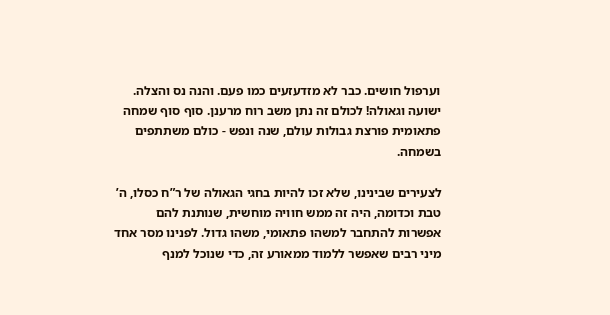וערפול חושים. כבר לא מזדעזעים כמו פעם. והנה נס והצלה. ישועה וגאולה! לכולם זה נתן משב רוח מרענן. סוף סוף שמחה פתאומית פורצת גבולות עולם, שנה ונפש - כולם משתתפים בשמחה.

לצעירים שבינינו, שלא זכו להיות בחגי הגאולה של ר”ח כסלו, ה’ טבת וכדומה, היה זה ממש חוויה מוחשית, שנותנת להם אפשרות להתחבר למשהו פתאומי, משהו גדול. לפנינו מסר אחד מיני רבים שאפשר ללמוד ממאורע זה, כדי שנוכל למנף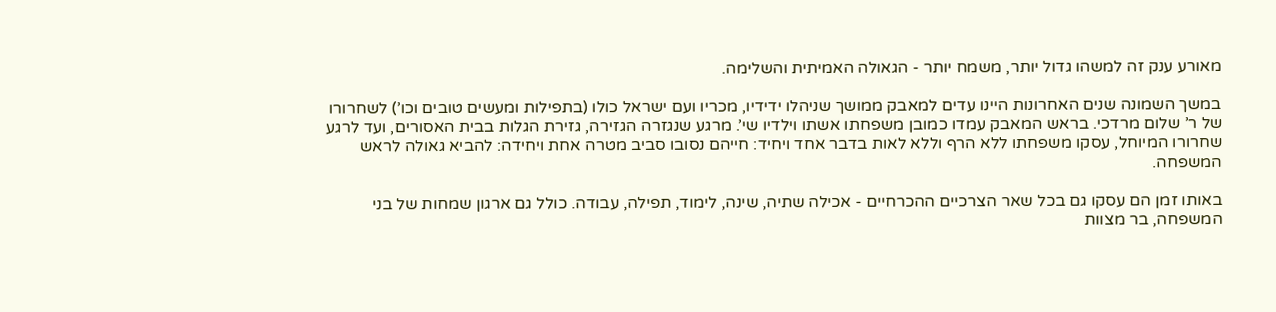מאורע ענק זה למשהו גדול יותר, משמח יותר - הגאולה האמיתית והשלימה.

במשך השמונה שנים האחרונות היינו עדים למאבק ממושך שניהלו ידידיו, מכריו ועם ישראל כולו (בתפילות ומעשים טובים וכו’) לשחרורו של ר’ שלום מרדכי. בראש המאבק עמדו כמובן משפחתו אשתו וילדיו שי’. מרגע שנגזרה הגזירה, גזירת הגלות בבית האסורים, ועד לרגע שחרורו המיוחל, עסקו משפחתו ללא הרף וללא לאות בדבר אחד ויחיד: חייהם נסובו סביב מטרה אחת ויחידה: להביא גאולה לראש המשפחה.

באותו זמן הם עסקו גם בכל שאר הצרכיים ההכרחיים - אכילה שתיה, שינה, לימוד, תפילה, עבודה. כולל גם ארגון שמחות של בני המשפחה, בר מצוות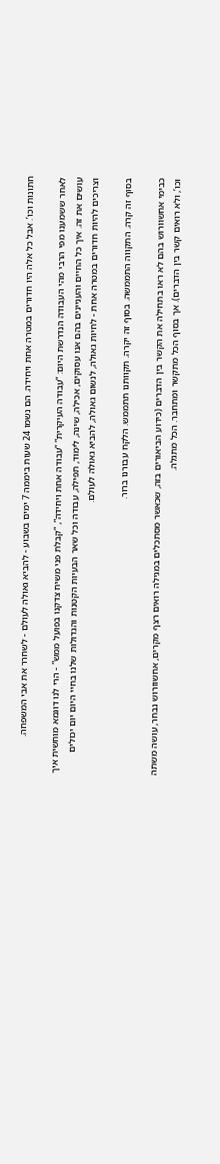חתונות וכו’. אבל כל אלה היו חדורים במטרה אחת ויחידה. הם נשמו 24 שעות ביממה 7 ימים בשבוע - להביא גאולה לעולם - לשחרר את אבי המשפחה.

לאחר ששמענו מפי הרבי מהי העבודה הנדרשת היום: “עבודה העיקרית” “עבודה אחת ויחידה”, “קבלת פני משיח צדקנו בפועל ממש” - הרי לנו דוגמא מוחשית איך עושים את זה. איך כל החיים והעניינים בהם אנו עסוקים, אכילה, שינה, לימוד, תפילה, עבודה וכל שאר הבעיות הקטנות והגדולות שלנו בחיי היום יום יכולים וצריכים להיות חדורים במטרה אחת - לחיות גאולה, לנשום גאולה, להביא גאולה לעולם.

בסוף זה קרה. התקווה התממשה. בסוף זה יקרה. תקוותנו תתממש. הלקח עבורנו ברור.

כבימי אחשוורוש בהם לא ראו בתחילה את הקשר בין הדברים (כידוע הביאורים בזה, שכאשר מסתכלים במגילה רואים רצף מקרים, אחשוורוש נבחר, עושה משתה וכו’, ולא רואים קשר בין הדברים). אך בסוף הכל מתקשר ומתחבר. הכל מתגלה.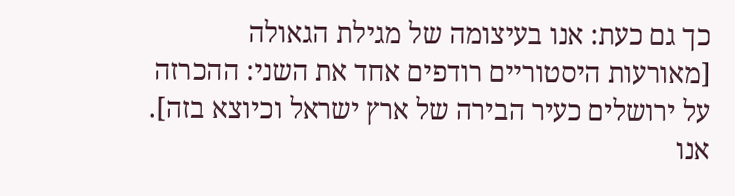כך גם כעת: אנו בעיצומה של מגילת הגאולה [מאורעות היסטוריים רודפים אחד את השני: ההכרזה על ירושלים כעיר הבירה של ארץ ישראל וכיוצא בזה]. אנו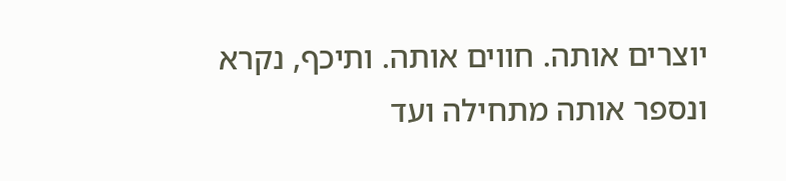יוצרים אותה. חווים אותה. ותיכף, נקרא ונספר אותה מתחילה ועד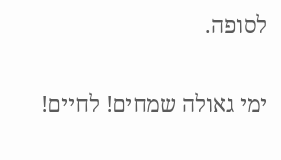לסופה.

ימי גאולה שמחים! לחיים!